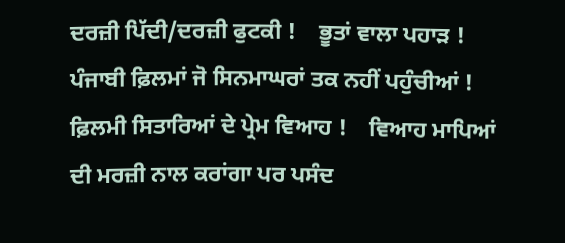ਦਰਜ਼ੀ ਪਿੱਦੀ/ਦਰਜ਼ੀ ਫੁਟਕੀ !    ਭੂਤਾਂ ਵਾਲਾ ਪਹਾਡ਼ !    ਪੰਜਾਬੀ ਫ਼ਿਲਮਾਂ ਜੋ ਸਿਨਮਾਘਰਾਂ ਤਕ ਨਹੀਂ ਪਹੁੰਚੀਆਂ !    ਫ਼ਿਲਮੀ ਸਿਤਾਰਿਆਂ ਦੇ ਪ੍ਰੇਮ ਵਿਆਹ !    ਵਿਆਹ ਮਾਪਿਆਂ ਦੀ ਮਰਜ਼ੀ ਨਾਲ ਕਰਾਂਗਾ ਪਰ ਪਸੰਦ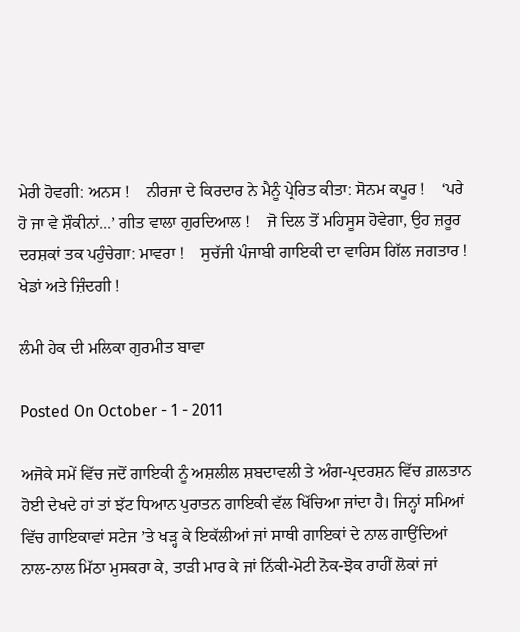ਮੇਰੀ ਹੋਵਗੀ: ਅਨਸ !    ਨੀਰਜਾ ਦੇ ਕਿਰਦਾਰ ਨੇ ਮੈਨੂੰ ਪ੍ਰੇਰਿਤ ਕੀਤਾ: ਸੋਨਮ ਕਪੂਰ !    ‘ਪਰੇ ਹੋ ਜਾ ਵੇ ਸ਼ੌਕੀਨਾਂ...’ ਗੀਤ ਵਾਲਾ ਗੁਰਦਿਆਲ !    ਜੋ ਦਿਲ ਤੋਂ ਮਹਿਸੂਸ ਹੋਵੇਗਾ, ਉਹ ਜ਼ਰੂਰ ਦਰਸ਼ਕਾਂ ਤਕ ਪਹੁੰਚੇਗਾ: ਮਾਵਰਾ !    ਸੁਚੱਜੀ ਪੰਜਾਬੀ ਗਾਇਕੀ ਦਾ ਵਾਰਿਸ ਗਿੱਲ ਜਗਤਾਰ !    ਖੇਡਾਂ ਅਤੇ ਜ਼ਿੰਦਗੀ !

ਲੰਮੀ ਹੇਕ ਦੀ ਮਲਿਕਾ ਗੁਰਮੀਤ ਬਾਵਾ

Posted On October - 1 - 2011

ਅਜੋਕੇ ਸਮੇਂ ਵਿੱਚ ਜਦੋਂ ਗਾਇਕੀ ਨੂੰ ਅਸ਼ਲੀਲ ਸ਼ਬਦਾਵਲੀ ਤੇ ਅੰਗ-ਪ੍ਰਦਰਸ਼ਨ ਵਿੱਚ ਗ਼ਲਤਾਨ ਹੋਈ ਦੇਖਦੇ ਹਾਂ ਤਾਂ ਝੱਟ ਧਿਆਨ ਪੁਰਾਤਨ ਗਾਇਕੀ ਵੱਲ ਖਿੱਚਿਆ ਜਾਂਦਾ ਹੈ। ਜਿਨ੍ਹਾਂ ਸਮਿਆਂ ਵਿੱਚ ਗਾਇਕਾਵਾਂ ਸਟੇਜ ’ਤੇ ਖੜ੍ਹ ਕੇ ਇਕੱਲੀਆਂ ਜਾਂ ਸਾਥੀ ਗਾਇਕਾਂ ਦੇ ਨਾਲ ਗਾਉਂਦਿਆਂ ਨਾਲ-ਨਾਲ ਮਿੱਠਾ ਮੁਸਕਰਾ ਕੇ, ਤਾੜੀ ਮਾਰ ਕੇ ਜਾਂ ਨਿੱਕੀ-ਮੋਟੀ ਨੋਕ-ਝੋਕ ਰਾਹੀਂ ਲੋਕਾਂ ਜਾਂ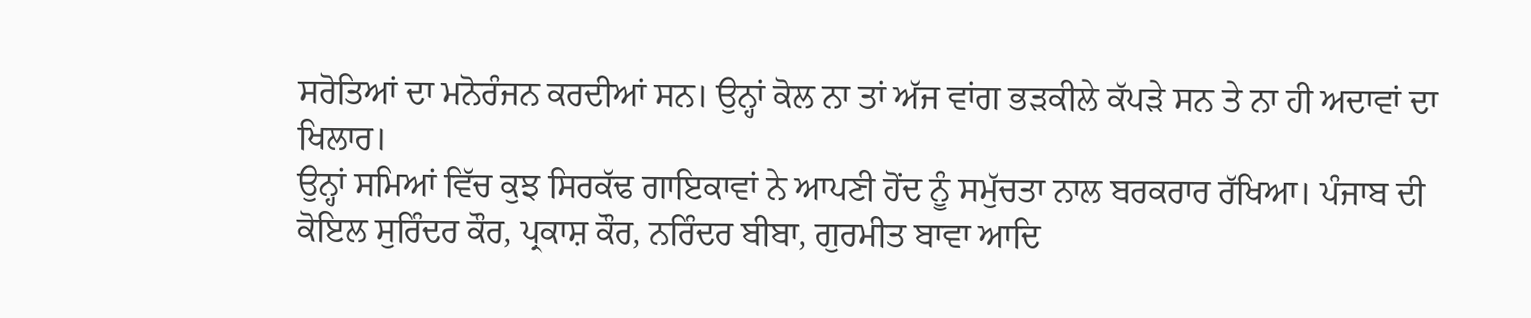ਸਰੋਤਿਆਂ ਦਾ ਮਨੋਰੰਜਨ ਕਰਦੀਆਂ ਸਨ। ਉਨ੍ਹਾਂ ਕੋਲ ਨਾ ਤਾਂ ਅੱਜ ਵਾਂਗ ਭੜਕੀਲੇ ਕੱਪੜੇ ਸਨ ਤੇ ਨਾ ਹੀ ਅਦਾਵਾਂ ਦਾ ਖਿਲਾਰ।
ਉਨ੍ਹਾਂ ਸਮਿਆਂ ਵਿੱਚ ਕੁਝ ਸਿਰਕੱਢ ਗਾਇਕਾਵਾਂ ਨੇ ਆਪਣੀ ਹੋਂਦ ਨੂੰ ਸਮੁੱਚਤਾ ਨਾਲ ਬਰਕਰਾਰ ਰੱਖਿਆ। ਪੰਜਾਬ ਦੀ ਕੋਇਲ ਸੁਰਿੰਦਰ ਕੌਰ, ਪ੍ਰਕਾਸ਼ ਕੌਰ, ਨਰਿੰਦਰ ਬੀਬਾ, ਗੁਰਮੀਤ ਬਾਵਾ ਆਦਿ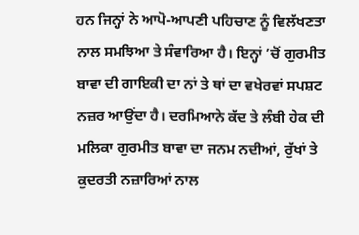ਹਨ ਜਿਨ੍ਹਾਂ ਨੇ ਆਪੋ-ਆਪਣੀ ਪਹਿਚਾਣ ਨੂੰ ਵਿਲੱਖਣਤਾ ਨਾਲ ਸਮਝਿਆ ਤੇ ਸੰਵਾਰਿਆ ਹੈ। ਇਨ੍ਹਾਂ ’ਚੋਂ ਗੁਰਮੀਤ ਬਾਵਾ ਦੀ ਗਾਇਕੀ ਦਾ ਨਾਂ ਤੇ ਥਾਂ ਦਾ ਵਖੇਰਵਾਂ ਸਪਸ਼ਟ ਨਜ਼ਰ ਆਉਂਦਾ ਹੈ। ਦਰਮਿਆਨੇ ਕੱਦ ਤੇ ਲੰਬੀ ਹੇਕ ਦੀ ਮਲਿਕਾ ਗੁਰਮੀਤ ਬਾਵਾ ਦਾ ਜਨਮ ਨਦੀਆਂ, ਰੁੱਖਾਂ ਤੇ ਕੁਦਰਤੀ ਨਜ਼ਾਰਿਆਂ ਨਾਲ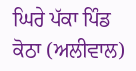ਘਿਰੇ ਪੱਕਾ ਪਿੰਡ ਕੋਠਾ (ਅਲੀਵਾਲ)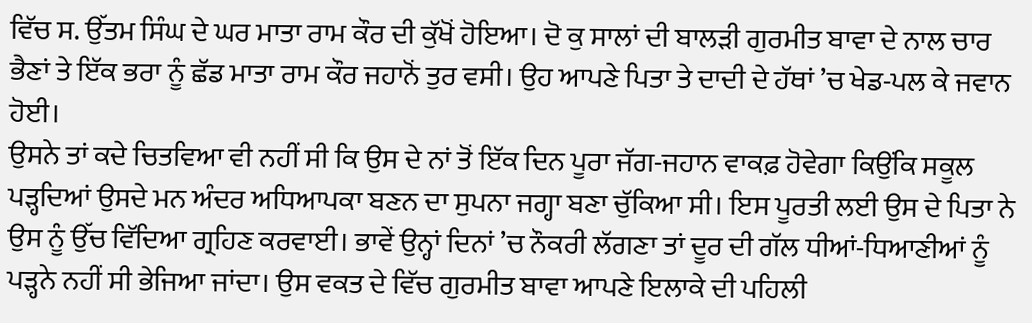ਵਿੱਚ ਸ. ਉੱਤਮ ਸਿੰਘ ਦੇ ਘਰ ਮਾਤਾ ਰਾਮ ਕੌਰ ਦੀ ਕੁੱਖੋਂ ਹੋਇਆ। ਦੋ ਕੁ ਸਾਲਾਂ ਦੀ ਬਾਲੜੀ ਗੁਰਮੀਤ ਬਾਵਾ ਦੇ ਨਾਲ ਚਾਰ ਭੈਣਾਂ ਤੇ ਇੱਕ ਭਰਾ ਨੂੰ ਛੱਡ ਮਾਤਾ ਰਾਮ ਕੌਰ ਜਹਾਨੋਂ ਤੁਰ ਵਸੀ। ਉਹ ਆਪਣੇ ਪਿਤਾ ਤੇ ਦਾਦੀ ਦੇ ਹੱਥਾਂ ’ਚ ਖੇਡ-ਪਲ ਕੇ ਜਵਾਨ ਹੋਈ।
ਉਸਨੇ ਤਾਂ ਕਦੇ ਚਿਤਵਿਆ ਵੀ ਨਹੀਂ ਸੀ ਕਿ ਉਸ ਦੇ ਨਾਂ ਤੋਂ ਇੱਕ ਦਿਨ ਪੂਰਾ ਜੱਗ-ਜਹਾਨ ਵਾਕਫ਼ ਹੋਵੇਗਾ ਕਿਉਂਕਿ ਸਕੂਲ ਪੜ੍ਹਦਿਆਂ ਉਸਦੇ ਮਨ ਅੰਦਰ ਅਧਿਆਪਕਾ ਬਣਨ ਦਾ ਸੁਪਨਾ ਜਗ੍ਹਾ ਬਣਾ ਚੁੱਕਿਆ ਸੀ। ਇਸ ਪੂਰਤੀ ਲਈ ਉਸ ਦੇ ਪਿਤਾ ਨੇ ਉਸ ਨੂੰ ਉੱਚ ਵਿੱਦਿਆ ਗ੍ਰਹਿਣ ਕਰਵਾਈ। ਭਾਵੇਂ ਉਨ੍ਹਾਂ ਦਿਨਾਂ ’ਚ ਨੌਕਰੀ ਲੱਗਣਾ ਤਾਂ ਦੂਰ ਦੀ ਗੱਲ ਧੀਆਂ-ਧਿਆਣੀਆਂ ਨੂੰ ਪੜ੍ਹਨੇ ਨਹੀਂ ਸੀ ਭੇਜਿਆ ਜਾਂਦਾ। ਉਸ ਵਕਤ ਦੇ ਵਿੱਚ ਗੁਰਮੀਤ ਬਾਵਾ ਆਪਣੇ ਇਲਾਕੇ ਦੀ ਪਹਿਲੀ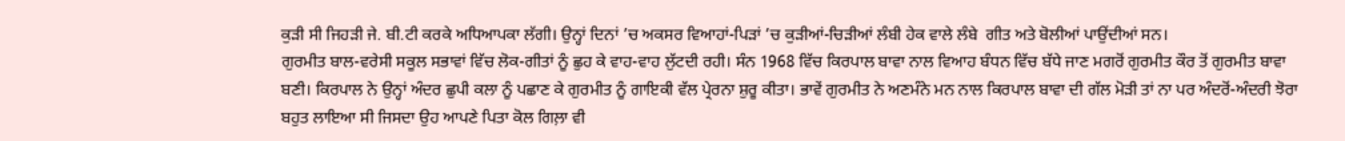ਕੁੜੀ ਸੀ ਜਿਹੜੀ ਜੇ. ਬੀ.ਟੀ ਕਰਕੇ ਅਧਿਆਪਕਾ ਲੱਗੀ। ਉਨ੍ਹਾਂ ਦਿਨਾਂ ’ਚ ਅਕਸਰ ਵਿਆਹਾਂ-ਪਿੜਾਂ ’ਚ ਕੁੜੀਆਂ-ਚਿੜੀਆਂ ਲੰਬੀ ਹੇਕ ਵਾਲੇ ਲੰਬੇ  ਗੀਤ ਅਤੇ ਬੋਲੀਆਂ ਪਾਉਂਦੀਆਂ ਸਨ।
ਗੁਰਮੀਤ ਬਾਲ-ਵਰੇਸੀ ਸਕੂਲ ਸਭਾਵਾਂ ਵਿੱਚ ਲੋਕ-ਗੀਤਾਂ ਨੂੰ ਛੁਹ ਕੇ ਵਾਹ-ਵਾਹ ਲੁੱਟਦੀ ਰਹੀ। ਸੰਨ 1968 ਵਿੱਚ ਕਿਰਪਾਲ ਬਾਵਾ ਨਾਲ ਵਿਆਹ ਬੰਧਨ ਵਿੱਚ ਬੱਧੇ ਜਾਣ ਮਗਰੋਂ ਗੁਰਮੀਤ ਕੌਰ ਤੋਂ ਗੁਰਮੀਤ ਬਾਵਾ ਬਣੀ। ਕਿਰਪਾਲ ਨੇ ਉਨ੍ਹਾਂ ਅੰਦਰ ਛੁਪੀ ਕਲਾ ਨੂੰ ਪਛਾਣ ਕੇ ਗੁਰਮੀਤ ਨੂੰ ਗਾਇਕੀ ਵੱਲ ਪ੍ਰੇਰਨਾ ਸ਼ੁਰੂ ਕੀਤਾ। ਭਾਵੇਂ ਗੁਰਮੀਤ ਨੇ ਅਣਮੰਨੇ ਮਨ ਨਾਲ ਕਿਰਪਾਲ ਬਾਵਾ ਦੀ ਗੱਲ ਮੋੜੀ ਤਾਂ ਨਾ ਪਰ ਅੰਦਰੋਂ-ਅੰਦਰੀ ਝੋਰਾ ਬਹੁਤ ਲਾਇਆ ਸੀ ਜਿਸਦਾ ਉਹ ਆਪਣੇ ਪਿਤਾ ਕੋਲ ਗਿਲ਼ਾ ਵੀ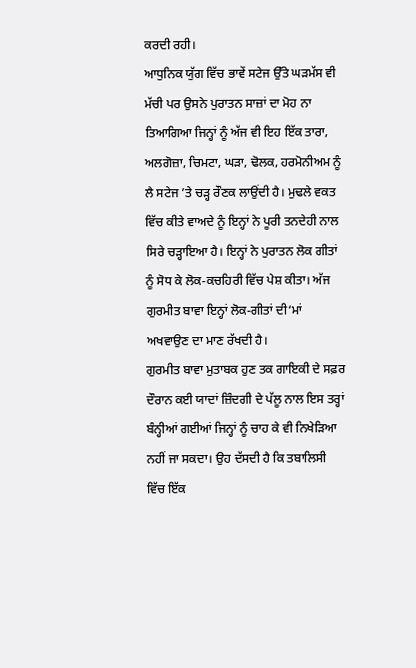ਕਰਦੀ ਰਹੀ।
ਆਧੁਨਿਕ ਯੁੱਗ ਵਿੱਚ ਭਾਵੇਂ ਸਟੇਜ ਉੱਤੇ ਘੜਮੱਸ ਵੀ ਮੱਚੀ ਪਰ ਉਸਨੇ ਪੁਰਾਤਨ ਸਾਜ਼ਾਂ ਦਾ ਮੋਹ ਨਾ ਤਿਆਗਿਆ ਜਿਨ੍ਹਾਂ ਨੂੰ ਅੱਜ ਵੀ ਇਹ ਇੱਕ ਤਾਰਾ, ਅਲਗੋਜ਼ਾ, ਚਿਮਟਾ, ਘੜਾ, ਢੋਲਕ, ਹਰਮੋਨੀਅਮ ਨੂੰ ਲੈ ਸਟੇਜ ’ਤੇ ਚੜ੍ਹ ਰੌਣਕ ਲਾਉਂਦੀ ਹੈ। ਮੁਢਲੇ ਵਕਤ ਵਿੱਚ ਕੀਤੇ ਵਾਅਦੇ ਨੂੰ ਇਨ੍ਹਾਂ ਨੇ ਪੂਰੀ ਤਨਦੇਹੀ ਨਾਲ ਸਿਰੇ ਚੜ੍ਹਾਇਆ ਹੈ। ਇਨ੍ਹਾਂ ਨੇ ਪੁਰਾਤਨ ਲੋਕ ਗੀਤਾਂ ਨੂੰ ਸੋਧ ਕੇ ਲੋਕ-ਕਚਹਿਰੀ ਵਿੱਚ ਪੇਸ਼ ਕੀਤਾ। ਅੱਜ ਗੁਰਮੀਤ ਬਾਵਾ ਇਨ੍ਹਾਂ ਲੋਕ-ਗੀਤਾਂ ਦੀ‘ਮਾਂ ਅਖਵਾਉਣ ਦਾ ਮਾਣ ਰੱਖਦੀ ਹੈ।
ਗੁਰਮੀਤ ਬਾਵਾ ਮੁਤਾਬਕ ਹੁਣ ਤਕ ਗਾਇਕੀ ਦੇ ਸਫ਼ਰ ਦੌਰਾਨ ਕਈ ਯਾਦਾਂ ਜ਼ਿੰਦਗੀ ਦੇ ਪੱਲੂ ਨਾਲ ਇਸ ਤਰ੍ਹਾਂ ਬੰਨ੍ਹੀਆਂ ਗਈਆਂ ਜਿਨ੍ਹਾਂ ਨੂੰ ਚਾਹ ਕੇ ਵੀ ਨਿਖੇੜਿਆ ਨਹੀਂ ਜਾ ਸਕਦਾ। ਉਹ ਦੱਸਦੀ ਹੈ ਕਿ ਤਬਾਲਿਸੀ ਵਿੱਚ ਇੱਕ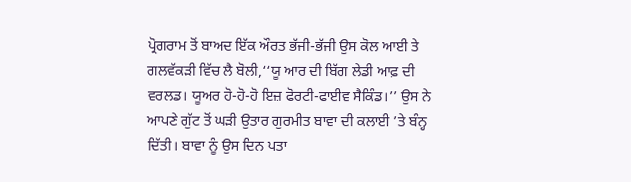ਪ੍ਰੋਗਰਾਮ ਤੋਂ ਬਾਅਦ ਇੱਕ ਔਰਤ ਭੱਜੀ-ਭੱਜੀ ਉਸ ਕੋਲ ਆਈ ਤੇ ਗਲਵੱਕੜੀ ਵਿੱਚ ਲੈ ਬੋਲੀ,‘‘ਯੂ ਆਰ ਦੀ ਬਿੱਗ ਲੇਡੀ ਆਫ਼ ਦੀ ਵਰਲਡ। ਯੂਅਰ ਹੋ-ਹੋ-ਹੋ ਇਜ਼ ਫੋਰਟੀ-ਫਾਈਵ ਸੈਕਿੰਡ।’’ ਉਸ ਨੇ ਆਪਣੇ ਗੁੱਟ ਤੋਂ ਘੜੀ ਉਤਾਰ ਗੁਰਮੀਤ ਬਾਵਾ ਦੀ ਕਲਾਈ ’ਤੇ ਬੰਨ੍ਹ ਦਿੱਤੀ। ਬਾਵਾ ਨੂੰ ਉਸ ਦਿਨ ਪਤਾ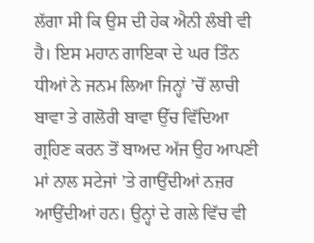ਲੱਗਾ ਸੀ ਕਿ ਉਸ ਦੀ ਹੇਕ ਐਨੀ ਲੰਬੀ ਵੀ ਹੈ। ਇਸ ਮਹਾਨ ਗਾਇਕਾ ਦੇ ਘਰ ਤਿੰਨ ਧੀਆਂ ਨੇ ਜਨਮ ਲਿਆ ਜਿਨ੍ਹਾਂ ’ਚੋਂ ਲਾਚੀ ਬਾਵਾ ਤੇ ਗਲੋਰੀ ਬਾਵਾ ਉੱਚ ਵਿੱਦਿਆ ਗ੍ਰਹਿਣ ਕਰਨ ਤੋਂ ਬਾਅਦ ਅੱਜ ਉਹ ਆਪਣੀ ਮਾਂ ਨਾਲ ਸਟੇਜਾਂ ’ਤੇ ਗਾਉਂਦੀਆਂ ਨਜ਼ਰ ਆਉਂਦੀਆਂ ਹਨ। ਉਨ੍ਹਾਂ ਦੇ ਗਲੇ ਵਿੱਚ ਵੀ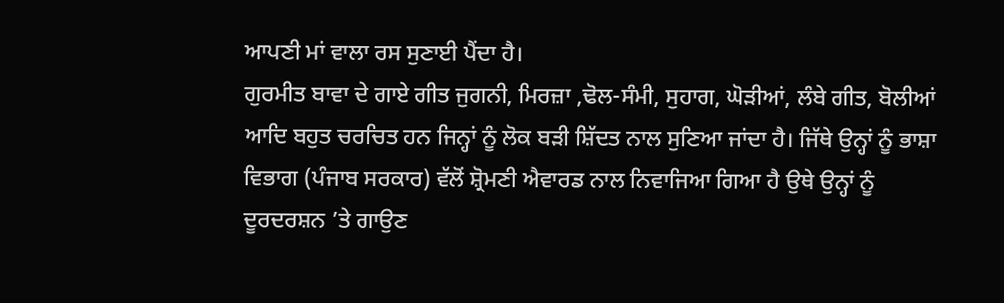ਆਪਣੀ ਮਾਂ ਵਾਲਾ ਰਸ ਸੁਣਾਈ ਪੈਂਦਾ ਹੈ।
ਗੁਰਮੀਤ ਬਾਵਾ ਦੇ ਗਾਏ ਗੀਤ ਜੁਗਨੀ, ਮਿਰਜ਼ਾ ,ਢੋਲ-ਸੰਮੀ, ਸੁਹਾਗ, ਘੋੜੀਆਂ, ਲੰਬੇ ਗੀਤ, ਬੋਲੀਆਂ ਆਦਿ ਬਹੁਤ ਚਰਚਿਤ ਹਨ ਜਿਨ੍ਹਾਂ ਨੂੰ ਲੋਕ ਬੜੀ ਸ਼ਿੱਦਤ ਨਾਲ ਸੁਣਿਆ ਜਾਂਦਾ ਹੈ। ਜਿੱਥੇ ਉਨ੍ਹਾਂ ਨੂੰ ਭਾਸ਼ਾ ਵਿਭਾਗ (ਪੰਜਾਬ ਸਰਕਾਰ) ਵੱਲੋਂ ਸ਼੍ਰੋਮਣੀ ਐਵਾਰਡ ਨਾਲ ਨਿਵਾਜਿਆ ਗਿਆ ਹੈ ਉਥੇ ਉਨ੍ਹਾਂ ਨੂੰ ਦੂਰਦਰਸ਼ਨ ’ਤੇ ਗਾਉਣ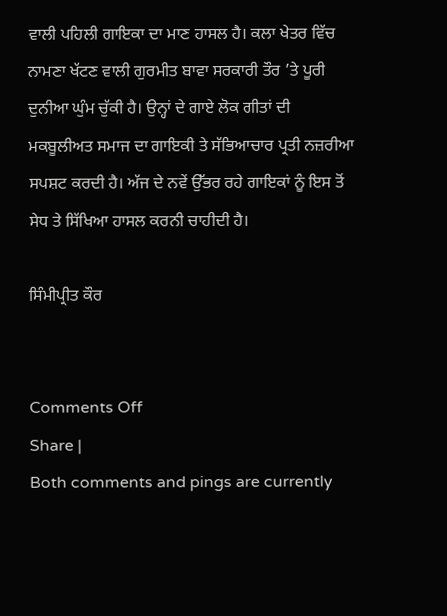ਵਾਲੀ ਪਹਿਲੀ ਗਾਇਕਾ ਦਾ ਮਾਣ ਹਾਸਲ ਹੈ। ਕਲਾ ਖੇਤਰ ਵਿੱਚ ਨਾਮਣਾ ਖੱਟਣ ਵਾਲੀ ਗੁਰਮੀਤ ਬਾਵਾ ਸਰਕਾਰੀ ਤੌਰ ’ਤੇ ਪੂਰੀ ਦੁਨੀਆ ਘੁੰਮ ਚੁੱਕੀ ਹੈ। ਉਨ੍ਹਾਂ ਦੇ ਗਾਏ ਲੋਕ ਗੀਤਾਂ ਦੀ ਮਕਬੂਲੀਅਤ ਸਮਾਜ ਦਾ ਗਾਇਕੀ ਤੇ ਸੱਭਿਆਚਾਰ ਪ੍ਰਤੀ ਨਜ਼ਰੀਆ ਸਪਸ਼ਟ ਕਰਦੀ ਹੈ। ਅੱਜ ਦੇ ਨਵੇਂ ਉੱਭਰ ਰਹੇ ਗਾਇਕਾਂ ਨੂੰ ਇਸ ਤੋਂ ਸੇਧ ਤੇ ਸਿੱਖਿਆ ਹਾਸਲ ਕਰਨੀ ਚਾਹੀਦੀ ਹੈ।

ਸਿੰਮੀਪ੍ਰੀਤ ਕੌਰ


Comments Off
Share |
Both comments and pings are currently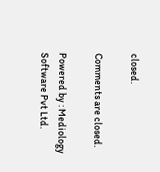closed.

Comments are closed.

Powered by : Mediology Software Pvt Ltd.